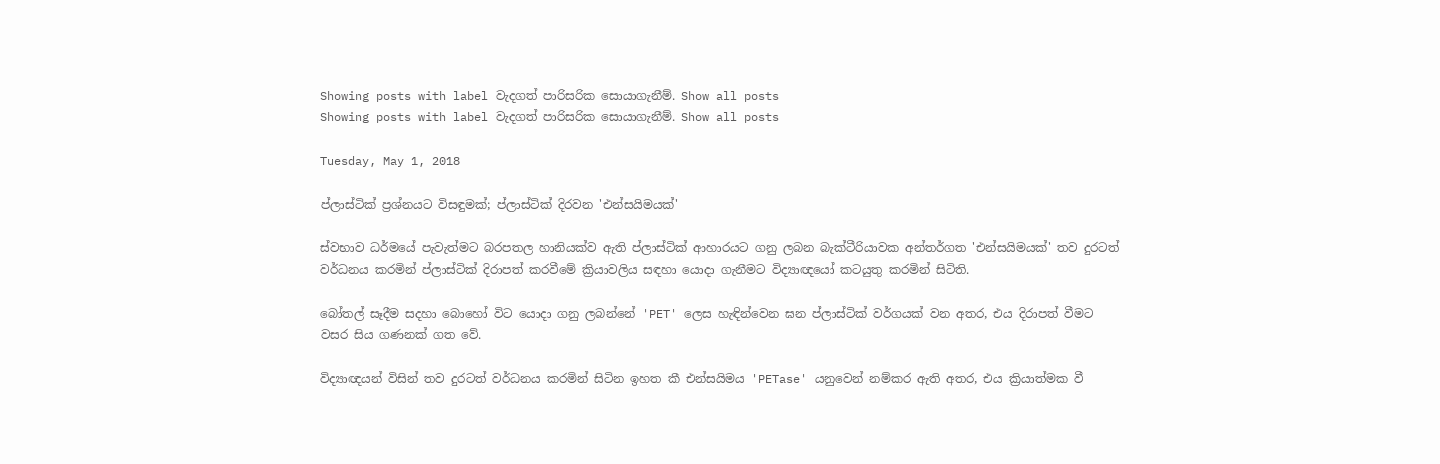Showing posts with label වැදගත් පාරිසරික සොයාගැනීම්. Show all posts
Showing posts with label වැදගත් පාරිසරික සොයාගැනීම්. Show all posts

Tuesday, May 1, 2018

ප්ලාස්ටික් ප්‍රශ්නයට විසඳුමක්; ප්ලාස්ටික් දිරවන 'එන්සයිමයක්'

ස්වභාව ධර්මයේ පැවැත්මට බරපතල හානියක්ව ඇති ප්ලාස්ටික් ආහාරයට ගනු ලබන බැක්ටීරියාවක අන්තර්ගත 'එන්සයිමයක්' තව දුරටත් වර්ධනය කරමින් ප්ලාස්ටික් දිරාපත් කරවීමේ ක්‍රියාවලිය සඳහා යොදා ගැනීමට විද්‍යාඥයෝ කටයුතු කරමින් සිටිති.

බෝතල් සෑදීම සදහා බොහෝ විට යොදා ගනු ලබන්නේ 'PET' ලෙස හැඳින්වෙන ඝන ප්ලාස්ටික් වර්ගයක් වන අතර, එය දිරාපත් වීමට වසර සිය ගණනක් ගත වේ.

විද්‍යාඥයන් විසින් තව දුරටත් වර්ධනය කරමින් සිටින ඉහත කී එන්සයිමය 'PETase' යනුවෙන් නම්කර ඇති අතර, එය ක්‍රියාත්මක වී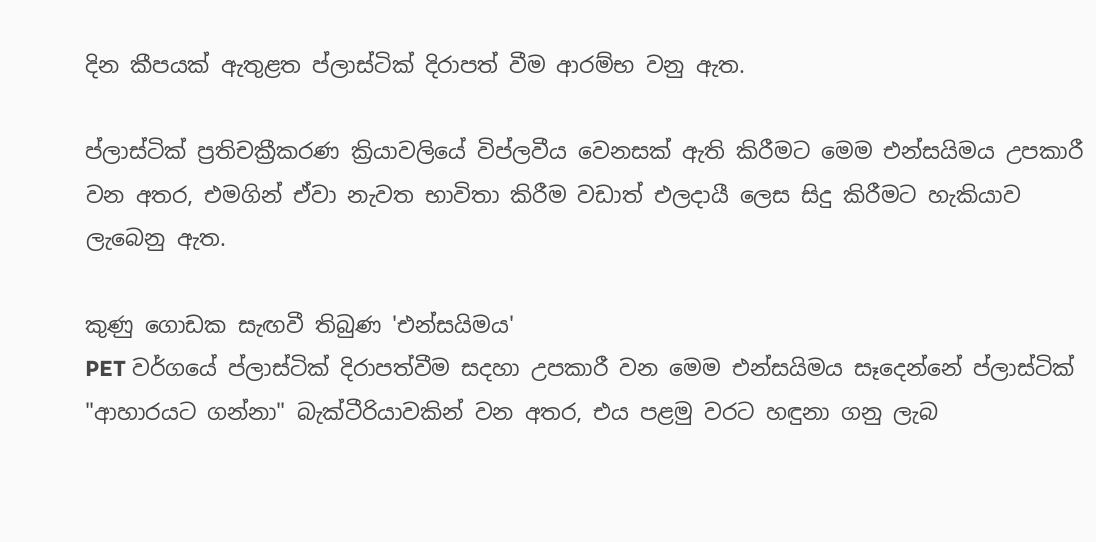දින කීපයක් ඇතුළත ප්ලාස්ටික් දිරාපත් වීම ආරම්භ වනු ඇත.

ප්ලාස්ටික් ප්‍රතිචක්‍රීකරණ ක්‍රියාවලියේ විප්ලවීය වෙනසක් ඇති කිරීමට මෙම එන්සයිමය උපකාරී වන අතර, එමගින් ඒවා නැවත භාවිතා කිරීම වඩාත් එලදායී ලෙස සිදු කිරීමට හැකියාව ලැබෙනු ඇත.

කුණු ගොඩක සැඟවී තිබුණ 'එන්සයිමය'
PET වර්ගයේ ප්ලාස්ටික් දිරාපත්වීම සදහා උපකාරී වන මෙම එන්සයිමය සෑදෙන්නේ ප්ලාස්ටික් "ආහාරයට ගන්නා" බැක්ටීරියාවකින් වන අතර, එය පළමු වරට හඳුනා ගනු ලැබ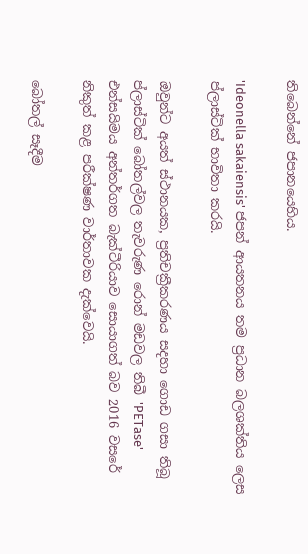තිබෙන්නේ ජපානයෙහිය.

'Ideonella sakaiensis' ජපන් ආයතනය තම ප්‍රධාන බලශක්තිය ලෙස ප්ලාස්ටික් භාවිතා කරයි.

ඔවුන්ට අයත් ස්ථානයක, ප්‍රතිචක්‍රීකරණය සදහා ගොඩ ගසා තිබූ ප්ලාස්ටික් බෝතල්වල තැවරුණ රොන් මඩවල තිබී 'PETase' එන්සයිමය අන්තර්ගත බැක්ටීරියාව සොයාගත් බව 2016 වසරේ නිකුත් කළ පරීක්ෂණ වාර්තාවක දැක්වෙයි.

බෝතල් සෑදීම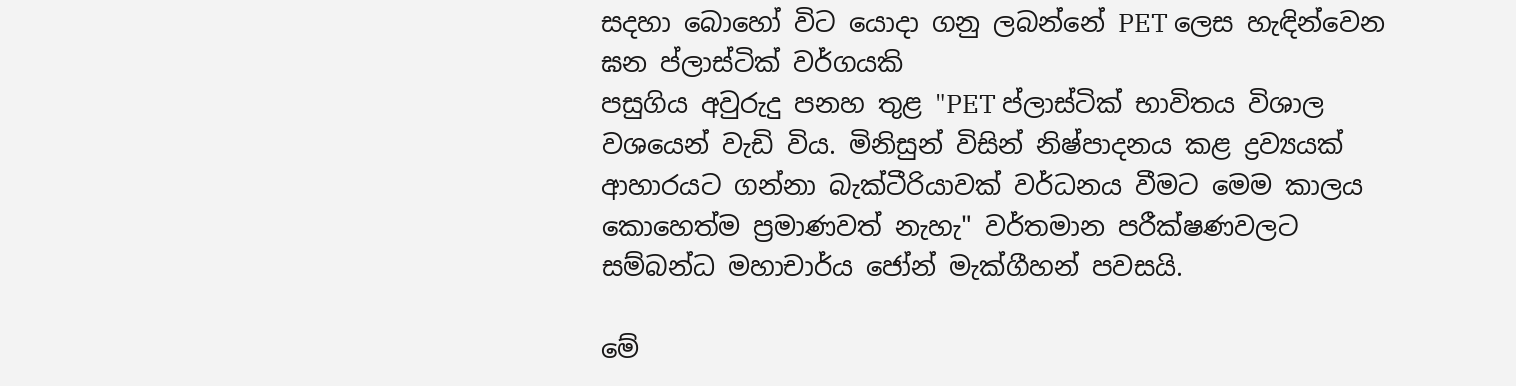සදහා බොහෝ විට යොදා ගනු ලබන්නේ PET ලෙස හැඳින්වෙන ඝන ප්ලාස්ටික් වර්ගයකි
පසුගිය අවුරුදු පනහ තුළ "PET ප්ලාස්ටික් භාවිතය විශාල වශයෙන් වැඩි විය. මිනිසුන් විසින් නිෂ්පාදනය කළ ද්‍රව්‍යයක් ආහාරයට ගන්නා බැක්ටීරියාවක් වර්ධනය වීමට මෙම කාලය කොහෙත්ම ප්‍රමාණවත් නැහැ" වර්තමාන පරීක්ෂණවලට සම්බන්ධ මහාචාර්ය ජෝන් මැක්ගීහන් පවසයි.

මේ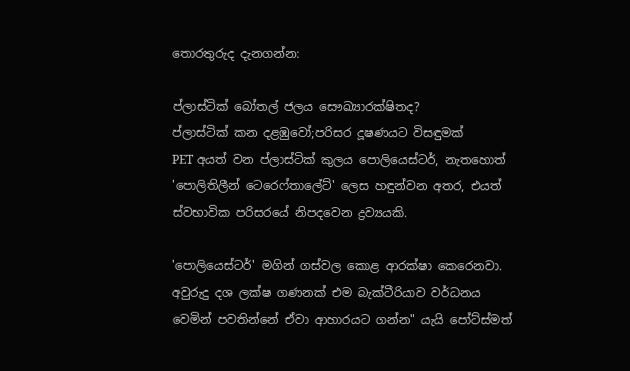තොරතුරුද දැනගන්න:

ප්ලාස්ටික් බෝතල් ජලය සෞඛ්‍යාරක්ෂිතද?
ප්ලාස්ටික් කන දළඹුවෝ;පරිසර දූෂණයට විසඳුමක්
PET අයත් වන ප්ලාස්ටික් කුලය පොලියෙස්ටර්, නැතහොත් 'පොලිතිලීන් ටෙරෙෆ්තාලේට්' ලෙස හඳුන්වන අතර, එයත් ස්වභාවික පරිසරයේ නිපදවෙන ද්‍රව්‍යයකි.

'පොලියෙස්ටර්' මගින් ගස්වල කොළ ආරක්ෂා කෙරෙනවා. අවුරුදු දශ ලක්ෂ ගණනක් එම බැක්ටීරියාව වර්ධනය වෙමින් පවතින්නේ ඒවා ආහාරයට ගන්න" යැයි පෝට්ස්මත්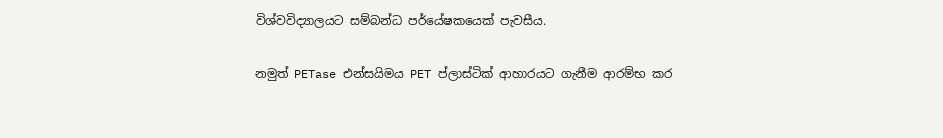විශ්වවිද්‍යාලයට සම්බන්ධ පර්යේෂකයෙක් පැවසීය.

නමුත් PETase එන්සයිමය PET ප්ලාස්ටික් ආහාරයට ගැනීම ආරම්භ කර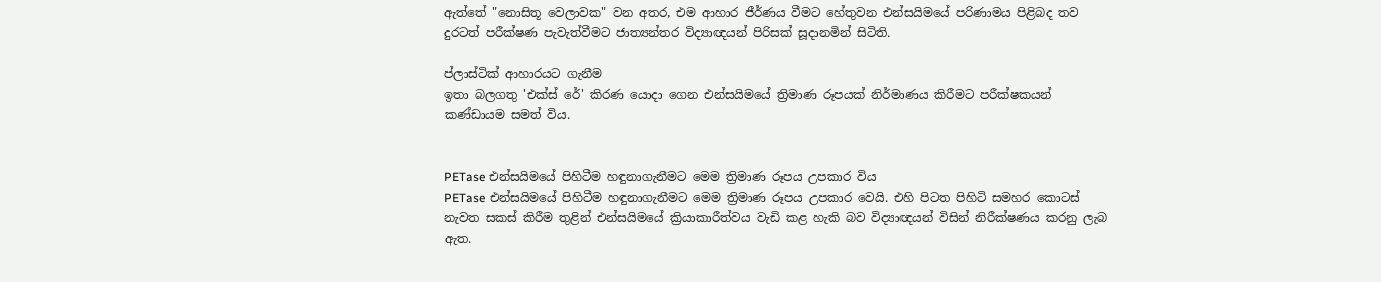ඇත්තේ "නොසිතූ වෙලාවක" වන අතර, එම ආහාර ජීර්ණය වීමට හේතුවන එන්සයිමයේ පරිණාමය පිළිබද තව දුරටත් පරීක්ෂණ පැවැත්වීමට ජාත්‍යන්තර විද්‍යාඥයන් පිරිසක් සූදානමින් සිටිති.

ප්ලාස්ටික් ආහාරයට ගැනීම
ඉතා බලගතු 'එක්ස් රේ' කිරණ යොදා ගෙන එන්සයිමයේ ත්‍රිමාණ රූපයක් නිර්මාණය කිරීමට පරීක්ෂකයන් කණ්ඩායම සමත් විය.


PETase එන්සයිමයේ පිහිටීම හඳුනාගැනීමට මෙම ත්‍රිමාණ රූපය උපකාර විය
PETase එන්සයිමයේ පිහිටීම හඳුනාගැනීමට මෙම ත්‍රිමාණ රූපය උපකාර වෙයි. එහි පිටත පිහිටි සමහර කොටස් නැවත සකස් කිරීම තුළින් එන්සයිමයේ ක්‍රියාකාරීත්වය වැඩි කළ හැකි බව විද්‍යාඥයන් විසින් නිරීක්ෂණය කරනු ලැබ ඇත.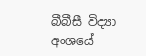බීබීසී විද්‍යා අංශයේ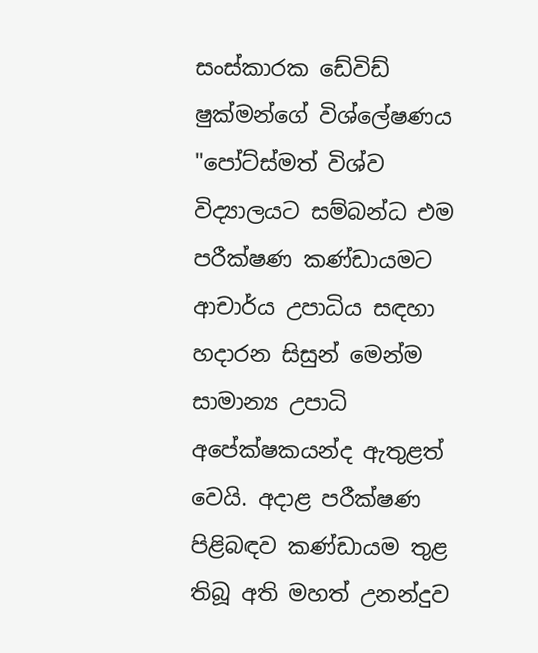සංස්කාරක ඩේවිඩ් ෂුක්මන්ගේ විශ්ලේෂණය
"පෝට්ස්මත් විශ්ව විද්‍යාලයට සම්බන්ධ එම පරීක්ෂණ කණ්ඩායමට ආචාර්ය උපාධිය සඳහා හදාරන සිසුන් මෙන්ම සාමාන්‍ය උපාධි අපේක්ෂකයන්ද ඇතුළත් වෙයි. අදාළ පරීක්ෂණ පිළිබඳව කණ්ඩායම තුළ තිබූ අති මහත් උනන්දුව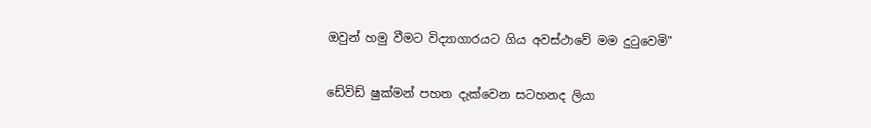ඔවුන් හමු වීමට විද්‍යාගාරයට ගිය අවස්ථාවේ මම දුටුවෙමි"

ඩේවිඩ් ෂුක්මන් පහත දැක්වෙන සටහනද ලියා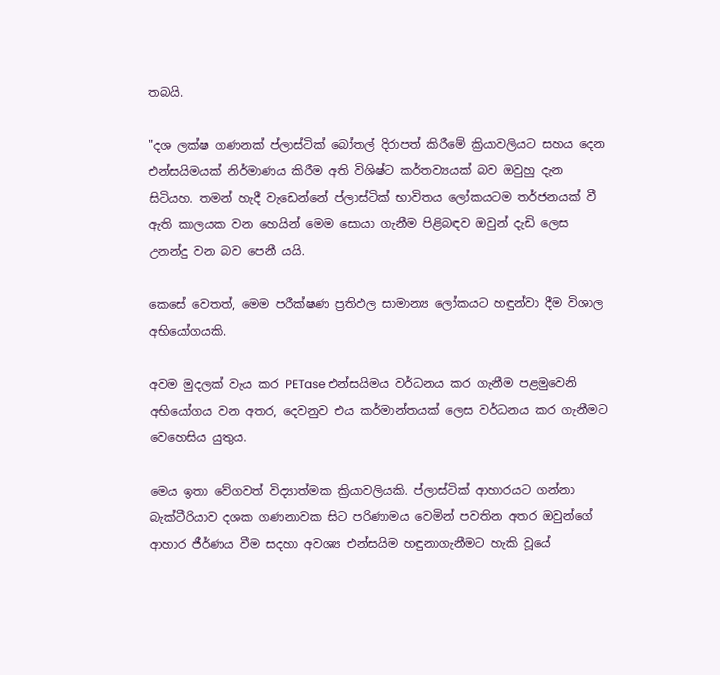තබයි.

"දශ ලක්ෂ ගණනක් ප්ලාස්ටික් බෝතල් දිරාපත් කිරීමේ ක්‍රියාවලියට සහය දෙන එන්සයිමයක් නිර්මාණය කිරීම අති විශිෂ්ට කර්තව්‍යයක් බව ඔවුහු දැන සිටියහ. තමන් හැදී වැඩෙන්නේ ප්ලාස්ටික් භාවිතය ලෝකයටම තර්ජනයක් වී ඇති කාලයක වන හෙයින් මෙම සොයා ගැනීම පිළිබඳව ඔවුන් දැඩි ලෙස උනන්දු වන බව පෙනී යයි.

කෙසේ වෙතත්, මෙම පරීක්ෂණ ප්‍රතිඵල සාමාන්‍ය ලෝකයට හඳුන්වා දීම විශාල අභියෝගයකි.

අවම මුදලක් වැය කර PETase එන්සයිමය වර්ධනය කර ගැනීම පළමුවෙනි අභියෝගය වන අතර, දෙවනුව එය කර්මාන්තයක් ලෙස වර්ධනය කර ගැනීමට වෙහෙසිය යුතුය.

මෙය ඉතා වේගවත් විද්‍යාත්මක ක්‍රියාවලියකි. ප්ලාස්ටික් ආහාරයට ගන්නා බැක්ටීරියාව දශක ගණනාවක සිට පරිණාමය වෙමින් පවතින අතර ඔවුන්ගේ ආහාර ජීර්ණය වීම සදහා අවශ්‍ය එන්සයිම හඳුනාගැනීමට හැකි වූයේ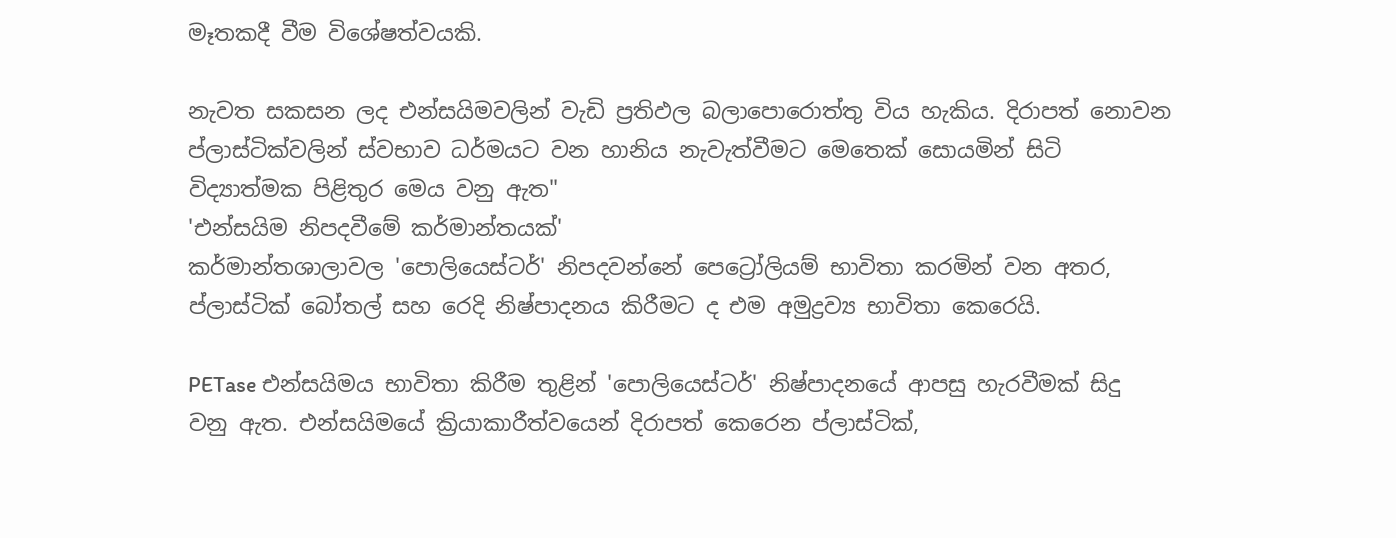මෑතකදී වීම විශේෂත්වයකි.

නැවත සකසන ලද එන්සයිමවලින් වැඩි ප්‍රතිඵල බලාපොරොත්තු විය හැකිය. දිරාපත් නොවන ප්ලාස්ටික්වලින් ස්වභාව ධර්මයට වන හානිය නැවැත්වීමට මෙතෙක් සොයමින් සිටි විද්‍යාත්මක පිළිතුර මෙය වනු ඇත"
'එන්සයිම නිපදවීමේ කර්මාන්තයක්'
කර්මාන්තශාලාවල 'පොලියෙස්ටර්' නිපදවන්නේ පෙට්‍රෝලියම් භාවිතා කරමින් වන අතර, ප්ලාස්ටික් බෝතල් සහ රෙදි නිෂ්පාදනය කිරීමට ද එම අමුද්‍රව්‍ය භාවිතා කෙරෙයි.

PETase එන්සයිමය භාවිතා කිරීම තුළින් 'පොලියෙස්ටර්' නිෂ්පාදනයේ ආපසු හැරවීමක් සිදු වනු ඇත. එන්සයිමයේ ක්‍රියාකාරීත්වයෙන් දිරාපත් කෙරෙන ප්ලාස්ටික්,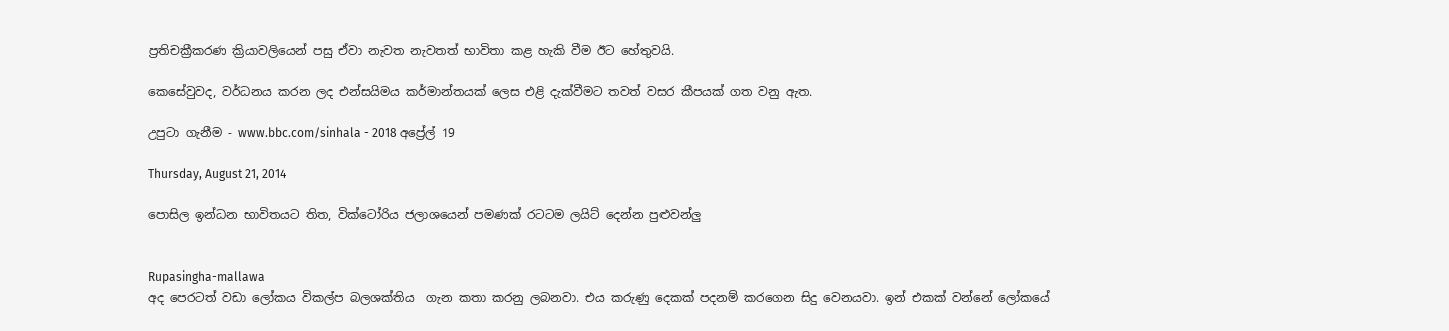ප්‍රතිචක්‍රීකරණ ක්‍රියාවලියෙන් පසු ඒවා නැවත නැවතත් භාවිතා කළ හැකි වීම ඊට හේතුවයි.

කෙසේවුවද, වර්ධනය කරන ලද එන්සයිමය කර්මාන්තයක් ලෙස එළි දැක්වීමට තවත් වසර කීපයක් ගත වනු ඇත.

උපුටා ගැනීම - www.bbc.com/sinhala - 2018 අප්‍රේල් 19

Thursday, August 21, 2014

පොසිල ඉන්ධන භාවිතයට තිත, වික්ටෝරිය ජලාශයෙන් පමණක් රටටම ලයිට් දෙන්න පුළුවන්ලු


Rupasingha-mallawa
අද පෙරටත් වඩා ලෝකය විකල්ප බලශක්තිය  ගැන කතා කරනු ලබනවා. එය කරුණු දෙකක් පදනම් කරගෙන සිදු වෙනයවා. ඉන් එකක් වන්නේ ලෝකයේ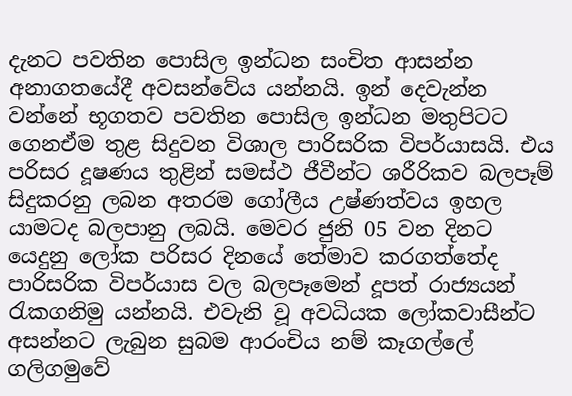දැනට පවතින පොසිල ඉන්ධන සංචිත ආසන්න අනාගතයේදී අවසන්වේය යන්නයි. ඉන් දෙවැන්න වන්නේ භූගතව පවතින පොසිල ඉන්ධන මතුපිටට ගෙනඒම තුළ සිදුවන විශාල පාරිසරික විපර්යාසයි. එය පරිසර දූෂණය තුළින් සමස්ථ ජීවීන්ට ශරීරිකව බලපෑම් සිදුකරනු ලබන අතරම ගෝලීය උෂ්ණත්වය ඉහල යාමටද බලපානු ලබයි. මෙවර ජුනි 05 වන දිනට යෙදුනු ලෝක පරිසර දිනයේ තේමාව කරගත්තේද පාරිසරික විපර්යාස වල බලපෑමෙන් දූපත් රාජ්‍යයන් රැකගනිමු යන්නයි. එවැනි වූ අවධියක ලෝකවාසීන්ට අසන්නට ලැබුන සුබම ආරංචිය නම් කෑගල්ලේ ගලිගමුවේ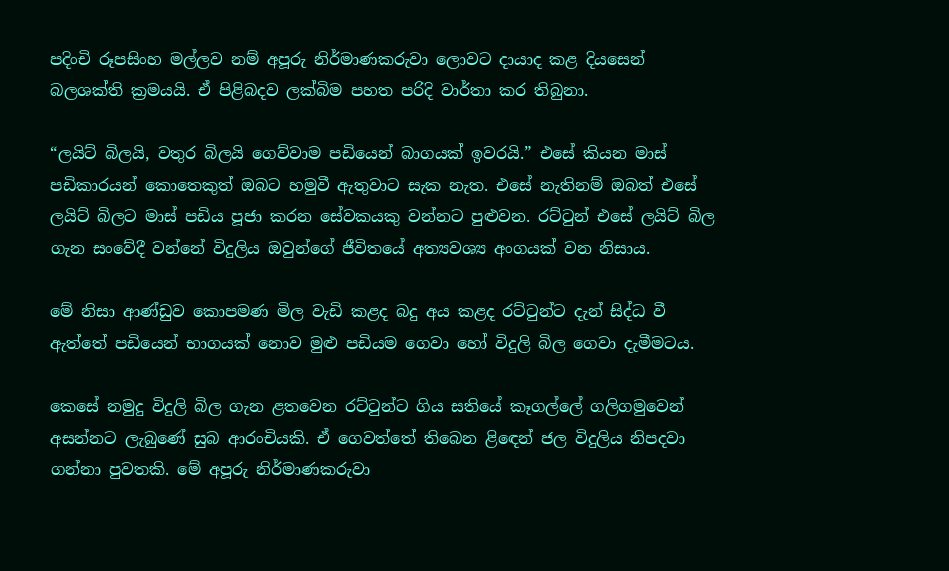පදිංචි රූපසිංහ මල්ලව නම් අපූරු නිර්මාණකරුවා ලොවට දායාද කළ දියසෙන් බලශක්ති ක්‍රමයයි. ඒ පිළිබදව ලක්බිම පහත පරිදි වාර්තා කර තිබුනා.

“ලයිට් බිලයි, වතුර බිලයි ගෙව්වාම පඩියෙන් බාගයක් ඉවරයි.” එසේ කියන මාස් පඩිකාරයන් කොතෙකුත් ඔබට හමුවී ඇතුවාට සැක නැත. එසේ නැතිනම් ඔබත් එසේ ලයිට් බිලට මාස් පඩිය පූජා කරන සේවකයකු වන්නට පුළුවන. රට්ටුන් එසේ ලයිට් බිල ගැන සංවේදී වන්නේ විදුලිය ඔවුන්ගේ ජීවිතයේ අත්‍යවශ්‍ය අංගයක් වන නිසාය.

මේ නිසා ආණ්ඩුව කොපමණ මිල වැඩි කළද බදු අය කළද රට්ටුන්ට දැන් සිද්ධ වී ඇත්තේ පඩියෙන් භාගයක් නොව මුළු පඩියම ගෙවා හෝ විදුලි බිල ගෙවා දැමීමටය.

කෙසේ නමුදු විදුලි බිල ගැන ළතවෙන රට්ටුන්ට ගිය සතියේ කෑගල්‍ලේ ගලිගමුවෙන් අසන්නට ලැබුණේ සුබ ආරංචියකි. ඒ ගෙවත්තේ තිබෙන ළිඳෙන් ජල විදුලිය නිපදවා ගන්නා පුවතකි. මේ අපූරු නිර්මාණකරුවා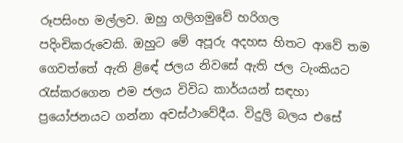රූපසිංහ මල්ලව. ඔහු ගලිගමුවේ හරිගල පදිංචිකරුවෙකි. ඔහුට මේ අපූරු අදහස හිතට ආවේ තම ගෙවත්තේ ඇති ළිඳේ ජලය නිවසේ ඇති ජල ටැංකියට රැස්කරගෙන එම ජලය විවිධ කාර්යයන් සඳහා ප්‍රයෝජනයට ගන්නා අවස්ථාවේදීය. විදුලි බලය එසේ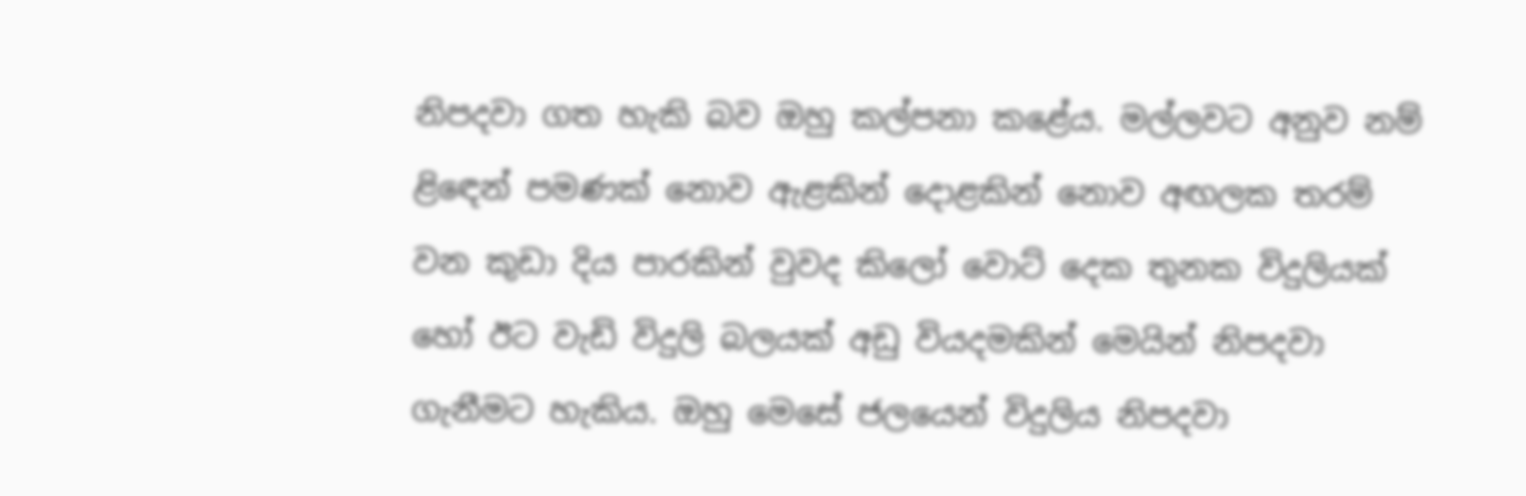නිපදවා ගත හැකි බව ඔහු කල්පනා කළේය. මල්ලවට අනුව නම් ළිඳෙන් පමණක් නොව ඇළකින් දොළකින් නොව අඟලක තරම් වන කුඩා දිය පාරකින් වුවද කිලෝ වොට් දෙක තුනක විදුලියක් හෝ ඊට වැඩි විදුලි බලයක් අඩු වියදමකින් මෙයින් නිපදවා ගැනීමට හැකිය. ඔහු මෙසේ ජලයෙන් විදුලිය නිපදවා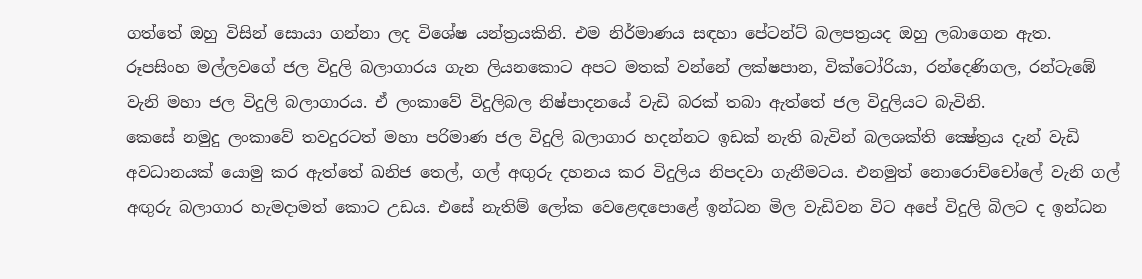ගත්තේ ඔහු විසින් සොයා ගන්නා ලද විශේෂ යන්ත්‍රයකිනි. එම නිර්මාණය සඳහා පේටන්ට් බලපත්‍රයද ඔහු ලබාගෙන ඇත.
රූපසිංහ මල්ලවගේ ජල විදුලි බලාගාරය ගැන ලියනකොට අපට මතක් වන්නේ ලක්ෂපාන, වික්ටෝරියා, රන්දෙණිගල, රන්ටැඹේ වැනි මහා ජල විදුලි බලාගාරය. ඒ ලංකාවේ විදුලිබල නිෂ්පාදනයේ වැඩි බරක් තබා ඇත්තේ ජල විදුලියට බැවිනි.
කෙසේ නමුදු ලංකාවේ තවදුරටත් මහා පරිමාණ ජල විදුලි බලාගාර හදන්නට ඉඩක් නැති බැවින් බලශක්ති ක්‍ෂේත්‍රය දැන් වැඩි අවධානයක් යොමු කර ඇත්තේ ඛනිජ තෙල්, ගල් අඟුරු දහනය කර විදුලිය නිපදවා ගැනීමටය. එනමුත් නොරොච්චෝ‍ලේ වැනි ගල් අඟුරු බලාගාර හැමදාමත් කොට උඩය. එසේ නැතිම් ලෝක වෙළෙඳ‍පොළේ ඉන්ධන මිල වැඩිවන විට අපේ විදුලි බිලට ද ඉන්ධන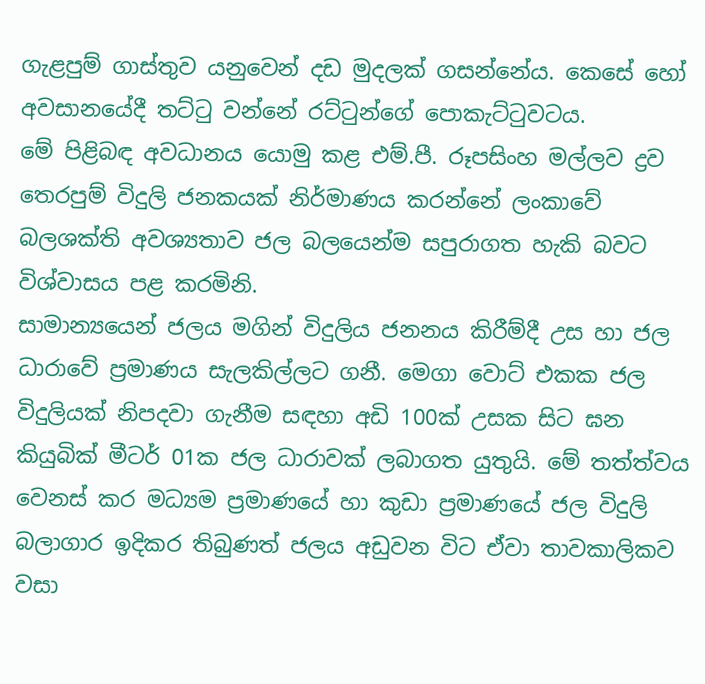ගැළපුම් ගාස්තුව යනුවෙන් දඩ මුදලක් ගසන්නේය. කෙසේ හෝ අවසානයේදී තට්ටු වන්නේ රට්ටුන්ගේ ‍පොකැට්ටුවටය.
මේ පිළිබඳ අවධානය යොමු කළ එම්.පී. රූපසිංහ මල්ලව ද්‍රව තෙරපුම් විදුලි ජනකයක් නිර්මාණය කරන්නේ ලංකාවේ බලශක්ති අවශ්‍යතාව ජල බලයෙන්ම සපුරාගත හැකි බවට විශ්වාසය පළ කරමිනි.
සාමාන්‍යයෙන් ජලය මගින් විදුලිය ජනනය කිරීම්දී උස හා ජල ධාරාවේ ප්‍රමාණය සැලකිල්ලට ගනී. මෙගා වොට් එකක ජල විදුලියක් නිපදවා ගැනීම සඳහා අඩි 100ක් උසක සිට ඝන කියුබික් මීටර් 01ක ජල ධාරාවක් ලබාගත යුතුයි. මේ තත්ත්වය වෙනස් කර මධ්‍යම ප්‍රමාණයේ හා කුඩා ප්‍රමාණයේ ජල විදුලි බලාගාර ඉදිකර තිබුණත් ජලය අඩුවන විට ඒවා තාවකාලිකව වසා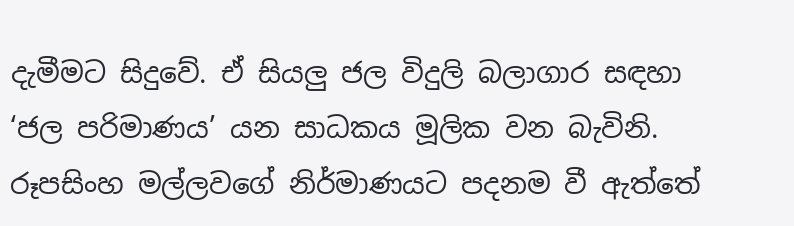දැමීමට සිදුවේ. ඒ සියලු ජල විදුලි බලාගාර සඳහා ‘ජල පරිමාණය’ යන සාධකය මූලික වන බැවිනි.
රූපසිංහ මල්ලවගේ නිර්මාණයට පදනම වී ඇත්තේ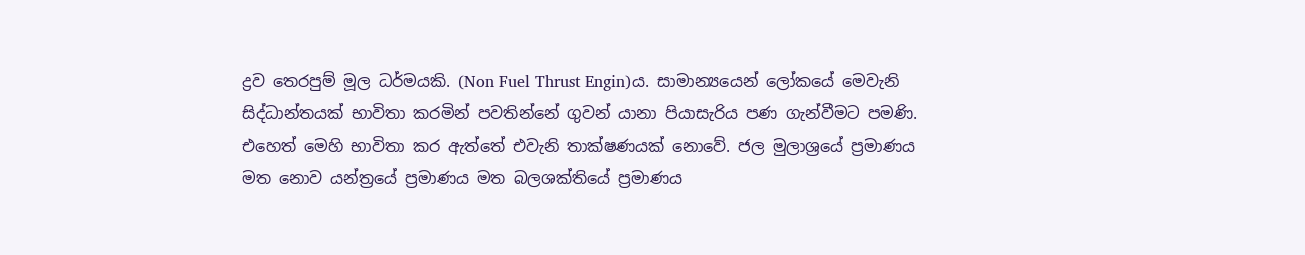ද්‍රව තෙරපුම් මූල ධර්මයකි. (Non Fuel Thrust Engin)ය. සාමාන්‍යයෙන් ලෝකයේ මෙවැනි සිද්ධාන්තයක් භාවිතා කරමින් පවතින්නේ ගුවන් යානා පියාසැරිය පණ ගැන්වීමට පමණි. එහෙත් මෙහි භාවිතා කර ඇත්තේ එවැනි තාක්ෂණයක් නොවේ. ජල මුලාශ්‍රයේ ප්‍රමාණය මත නොව යන්ත්‍රයේ ප්‍රමාණය මත බලශක්තියේ ප්‍රමාණය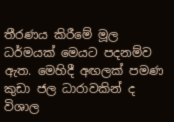තීරණය කිරීමේ මූල ධර්මයක් මෙයට පදනම්ව ඇත. මෙහිදී අඟලක් පමණ කුඩා ජල ධාරාවකින් ද විශාල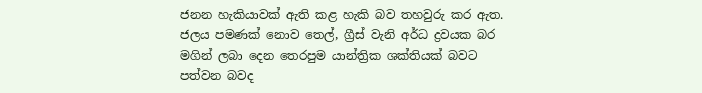ජනන හැකියාවක් ඇති කළ හැකි බව තහවුරු කර ඇත. ජලය පමණක් නොව තෙල්, ග්‍රීස් වැනි අර්ධ ද්‍රවයක බර මගින් ලබා දෙන තෙරපුම යාන්ත්‍රික ශක්තියක් බවට පත්වන බවද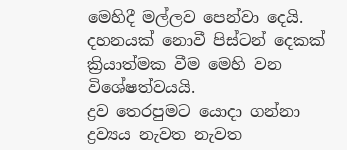මෙහිදී මල්ලව පෙන්වා දෙයි. දහනයක් නොවී පිස්ටන් දෙකක් ක්‍රියාත්මක වීම මෙහි වන විශේෂත්වයයි.
ද්‍රව තෙරපුමට යොදා ගන්නා ද්‍රව්‍යය නැවත නැවත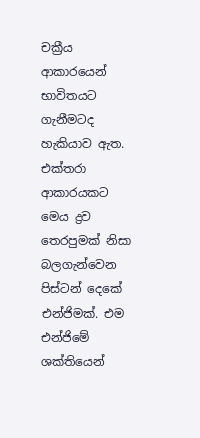චක්‍රීය ආකාරයෙන් භාවිතයට ගැනීමටද හැකියාව ඇත. එක්තරා ආකාරයකට මෙය ද්‍රව තෙරපුමක් නිසා බලගැන්වෙන පිස්ටන් දෙකේ එන්ජිමක්. එම එන්ජිමේ ශක්තියෙන්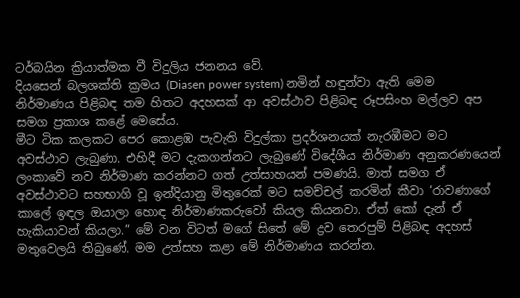ටර්බයින ක්‍රියාත්මක වී විදුලිය ජනනය වේ.
දියසෙන් බලශක්ති ක්‍රමය (Diasen power system) නමින් හඳුන්වා ඇති මෙම නිර්මාණය පිළිබඳ තම හිතට අදහසක් ආ අවස්ථාව පිළිබඳ රූපසිංහ මල්ලව අප සමග ප්‍රකාශ කළේ මෙසේය.
මීට ටික කලකට පෙර කොළඹ පැවැති විදුල්කා ප්‍රදර්ශනයක් නැරඹීමට මට අවස්ථාව ලැබුණා. එහිදී මට දැකගන්නට ලැබුණේ විදේශීය නිර්මාණ අනුකරණයෙන් ලංකාවේ නව නිර්මාණ කරන්නට ගත් උත්සාහයන් පමණයි. මාත් සමග ඒ අවස්ථාවට සහභාගි වූ ඉන්දියානු මිතුරෙක් මට සමච්චල් කරමින් කීවා ‘රාවණාගේ කා‍ලේ ඉඳල ඔයාලා හොඳ නිර්මාණකරුවෝ කියල කියනවා. ඒත් කෝ දැන් ඒ හැකියාවන් කියලා.” මේ වන විටත් මගේ සිතේ මේ ද්‍රව තෙරපුම් පිළිබඳ අදහස් මතුවෙලයි තිබුණේ. මම උත්සහ කළා මේ නිර්මාණය කරන්න.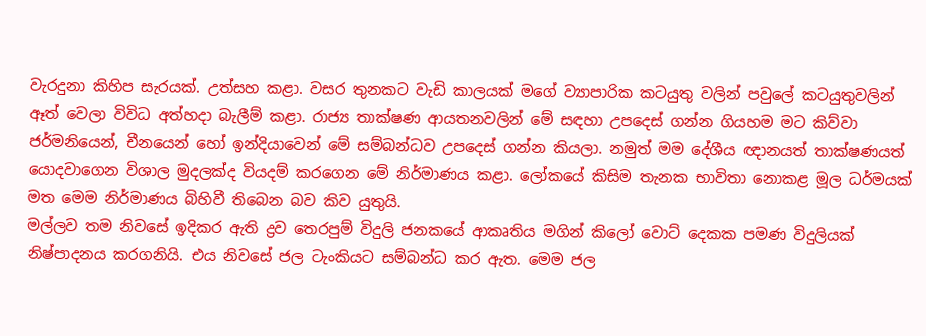වැරදුනා කිහිප සැරයක්. උත්සහ කළා. වසර තුනකට වැඩි කාලයක් මගේ ව්‍යාපාරික කටයුතු වලින් පවු‍ලේ කටයුතුවලින් ඈත් වෙලා විවිධ අත්හදා බැලීම් කළා. රාජ්‍ය තාක්ෂණ ආයතනවලින් මේ සඳහා උපදෙස් ගන්න ගියහම මට කිව්වා ජර්මනියෙන්, චීනයෙන් හෝ ඉන්දියාවෙන් මේ සම්බන්ධව උපදෙස් ගන්න කියලා. නමුත් මම දේශීය ඥානයත් තාක්ෂණයත් යොදවාගෙන විශාල මුදලක්ද වියදම් කරගෙන මේ නිර්මාණය කළා. ලෝකයේ කිසිම තැනක භාවිතා නොකළ මූල ධර්මයක් මත මෙම නිර්මාණය බිහිවී තිබෙන බව කිව යුතුයි.
මල්ලව තම නිවසේ ඉදිකර ඇති ද්‍රව තෙරපුම් විදුලි ජනකයේ ආකෘතිය මගින් කිලෝ වොට් දෙකක පමණ විදුලියක් නිෂ්පාදනය කරගනියි. එය නිවසේ ජල ටැංකියට සම්බන්ධ කර ඇත. මෙම ජල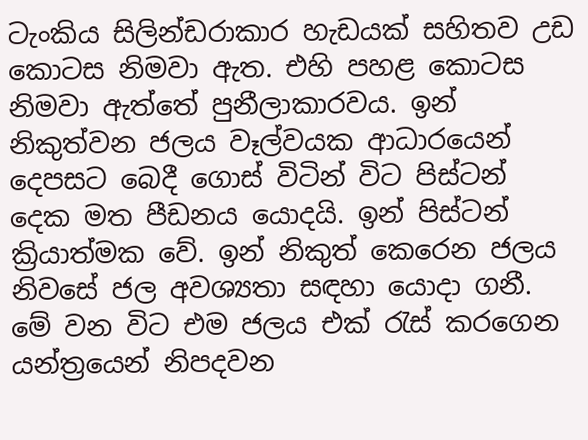ටැංකිය සිලින්ඩරාකාර හැඩයක් සහිතව උඩ කොටස නිමවා ඇත. එහි පහළ කොටස නිමවා ඇත්තේ පුනීලාකාරවය. ඉන් නිකුත්වන ජලය වෑල්වයක ආධාරයෙන් දෙපසට බෙදී ගොස් විටින් විට පිස්ටන් දෙක මත පීඩනය යොදයි. ඉන් පිස්ටන් ක්‍රියාත්මක වේ. ඉන් නිකුත් කෙරෙන ජලය නිවසේ ජල අවශ්‍යතා සඳහා යොදා ගනී. මේ වන විට එම ජලය එක් රැස් කරගෙන යන්ත්‍රයෙන් නිපදවන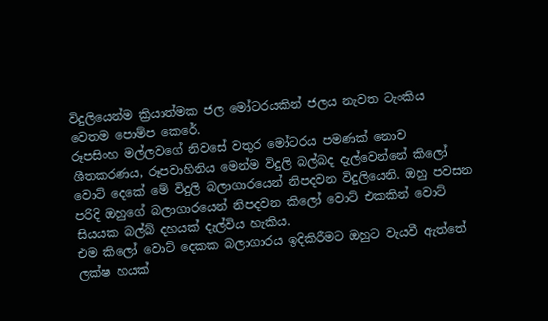විදුලියෙන්ම ක්‍රියාත්මක ජල මෝටරයකින් ජලය නැවත ටැංකිය වෙතම ‍පොම්ප කෙරේ.
රූපසිංහ මල්ලවගේ නිවසේ වතුර මෝටරය පමණක් නොව ශීතකරණය, රූපවාහිනිය මෙන්ම විදුලි බල්බද දැල්වෙන්නේ කිලෝ වොට් දෙකේ මේ විදුලි බලාගාරයෙන් නිපදවන විදුලියෙනි. ඔහු පවසන පරිදි ඔහුගේ බලාගාරයෙන් නිපදවන කිලෝ වොට් එකකින් වොට් සියයක බල්බ් දහයක් දැල්විය හැකිය.
එම කිලෝ වොට් දෙකක බලාගාරය ඉදිකිරීමට ඔහුට වැයවී ඇත්තේ ලක්ෂ හයක්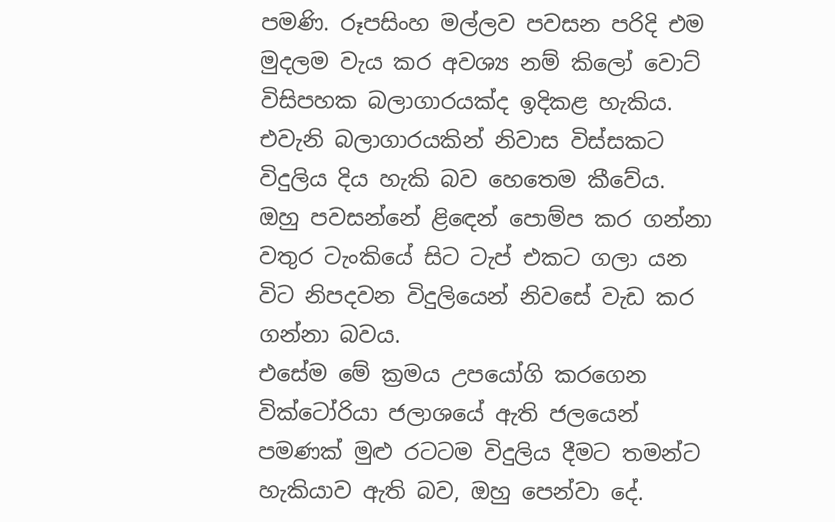පමණි. රූපසිංහ මල්ලව පවසන පරිදි එම මුදලම වැය කර අවශ්‍ය නම් කිලෝ වොට් විසිපහක බලාගාරයක්ද ඉදිකළ හැකිය. එවැනි බලාගාරයකින් නිවාස විස්සකට විදුලිය දිය හැකි බව හෙතෙම කීවේය.
ඔහු පවසන්නේ ළිඳෙන් ‍පොම්ප කර ගන්නා වතුර ටැංකියේ සිට ටැප් එකට ගලා යන විට නිපදවන විදුලියෙන් නිවසේ වැඩ කර ගන්නා බවය.
එසේම මේ ක්‍රමය උපයෝගි කරගෙන වික්ටෝරියා ජලාශයේ ඇති ජලයෙන් පමණක් මුළු රටටම විදුලිය දීමට තමන්ට හැකියාව ඇති බව, ඔහු පෙන්වා දේ.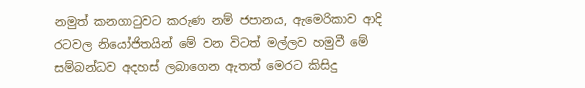නමුත් කනගාටුවට කරුණ නම් ජපානය, ඇමෙරිකාව ආදි රටවල නියෝජිතයින් මේ වන විටත් මල්ලව හමුවී මේ සම්බන්ධව අදහස් ලබාගෙන ඇතත් මෙරට කිසිදු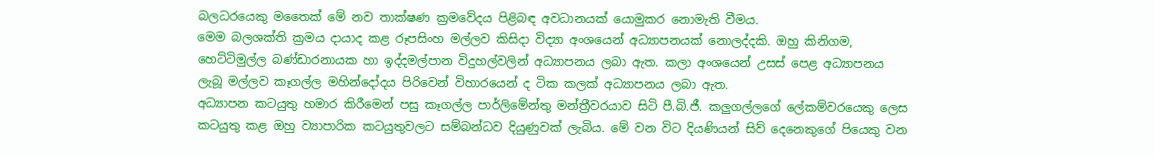බලධරයෙකු මතෛක් මේ නව තාක්ෂණ ක්‍රමවේදය පිළිබඳ අවධානයක් යොමුකර නොමැති වීමය.
මෙම බලශක්ති ක්‍රමය දායාද කළ රූපසිංහ මල්ලව කිසිදා විද්‍යා අංශයෙන් අධ්‍යාපනයක් නොලද්දකි. ඔහු කිනිගම, හෙට්ටිමුල්ල බණ්ඩාරනායක හා ඉද්දමල්පාන විදුහල්වලින් අධ්‍යාපනය ලබා ඇත. කලා අංශයෙන් උසස් පෙළ අධ්‍යාපනය ලැබූ මල්ලව කෑගල්ල මහින්දෝදය පිරිවෙන් විහාරයෙන් ද ටික කලක් අධ්‍යාපනය ලබා ඇත.
අධ්‍යාපන කටයුතු හමාර කිරීමෙන් පසු කෑගල්ල පාර්ලිමේන්තු මන්ත්‍රීවරයාව සිටි පී.බි.ජී. කලුගල්ලගේ ‍ලේකම්වරයෙකු ලෙස කටයුතු කළ ඔහු ව්‍යාපාරික කටයුතුවලට සම්බන්ධව දියුණුවක් ලැබිය. මේ වන විට දියණියන් සිව් දෙනෙකුගේ පියෙකු වන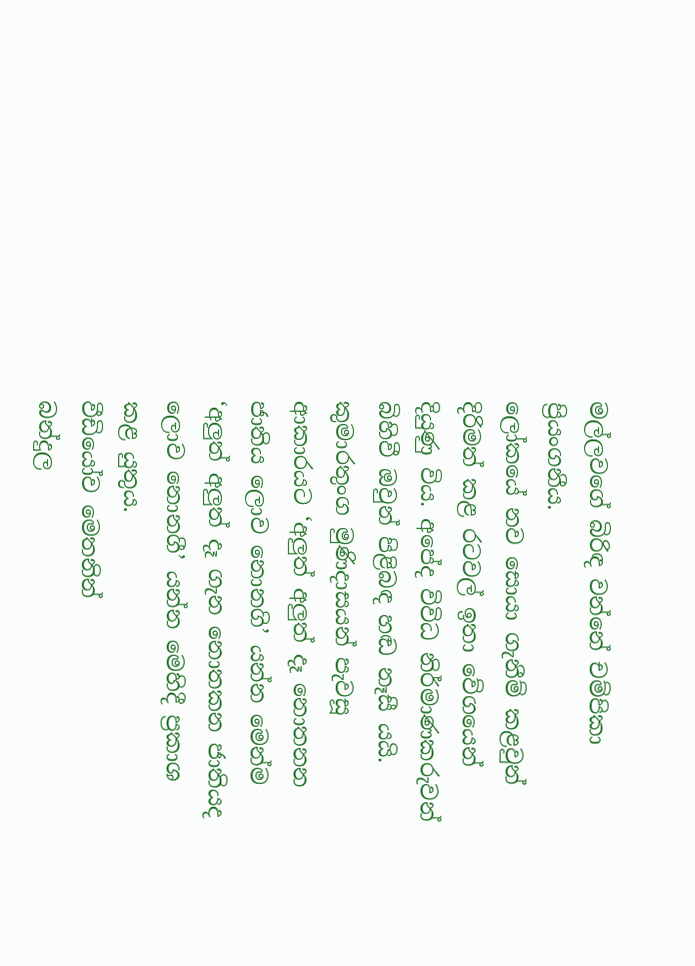මල්ලවගේ බිරිඳ වන්නේ චම්පිකා ප්‍රියංගනීය.
ලෝකයේ නව සොයා ගැනීම් කළවුන් දිරිමත් කළ රටවල් ඉතා වේගයෙන් දියුණු විය. අපේද විවිධ නිර්මාණකරුවන් බිහිවී ඔවුන් පිළිබඳ හඬ නෑසී යයි. කුමාරතුංග මුණිදාසයන් පැවසූ ආකාරයට ‘අලුත් අලුත් දෑ නොතනන ජාතිය ලොව නොනගි’ යන්න මෙන්ම ‘අලුත් අලුත් දෑ ගැන නොතකන ජාතියද ලොව නොනගී’ යන්න මෙහිදී ප්‍රකාශ කළ යුතුය.
වීඩියෝව මෙතනින්
බන්දුල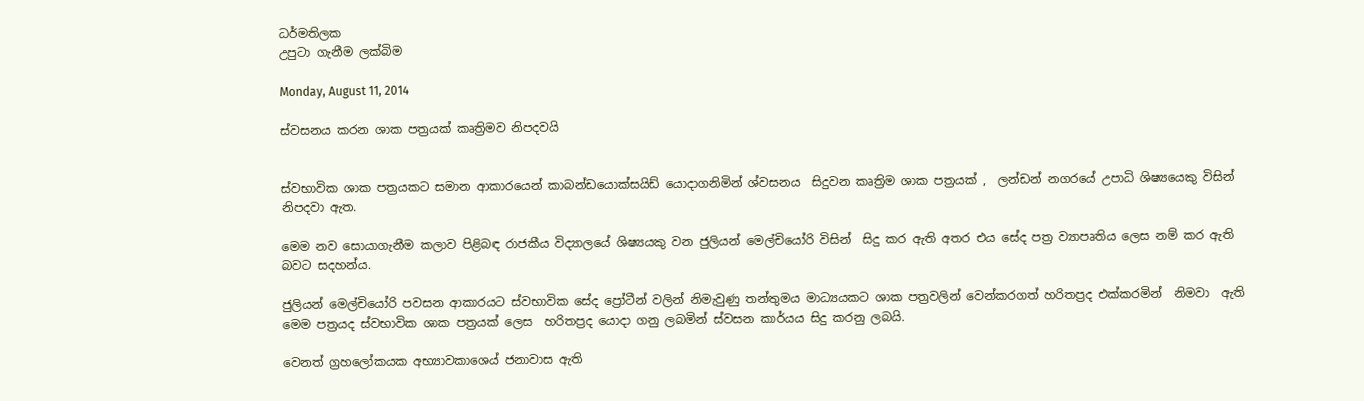ධර්මතිලක
උපුටා ගැනීම ලක්බිම

Monday, August 11, 2014

ස්වසනය කරන ශාක පත්‍රයක් කෘත්‍රිමව නිපදවයි


ස්වභාවික ශාක පත්‍රයකට සමාන ආකාරයෙන් කාබන්ඩයොක්සයිඩ් යොදාගනිමින් ශ්වසනය  සිදුවන කෘත්‍රිම ශාක පත්‍රයක් ,  ලන්ඩන් නගරයේ උපාධි ශිෂ්‍යයෙකු විසින් නිපදවා ඇත.

මෙම නව සොයාගැනීම කලාව පිළිබඳ රාජකීය විද්‍යාලයේ ශිෂ්‍යයකු වන ජුලියන් මෙල්චියෝරි විසින්  සිදු කර ඇති අතර එය සේද පත්‍ර ව්‍යාපෘතිය ලෙස නම් කර ඇති බවට සදහන්ය.

ජුලියන් මෙල්චියෝරි පවසන ආකාරයට ස්වභාවික සේද ප්‍රෝටීන් වලින් නිමැවුණු තන්තුමය මාධ්‍යයකට ශාක පත්‍රවලින් වෙන්කරගත් හරිතප්‍රද එක්කරමින්  නිමවා  ඇති මෙම පත්‍රයද ස්වභාවික ශාක පත්‍රයක් ලෙස  හරිතප්‍රද යොදා ගනු ලබමින් ස්වසන කාර්යය සිදු කරනු ලබයි.

වෙනත් ග්‍රහලෝකයක අභ්‍යාවකාශෙය් ජනාවාස ඇති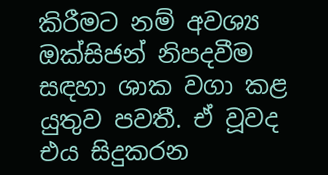කිරීමට නම් අවශ්‍ය ඔක්සිජන් නිපදවීම සඳහා ශාක වගා කළ යුතුව පවතී. ඒ වූවද එය සිදුකරන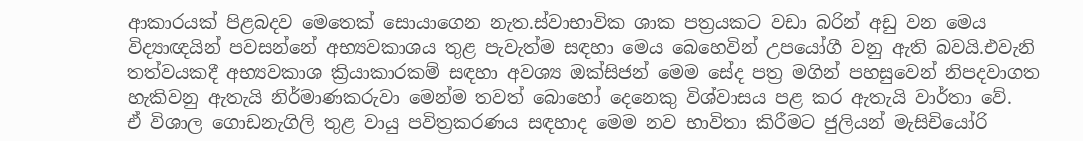ආකාරයක් පිළබදව මෙතෙක් සොයාගෙන නැත.ස්වාභාවික ශාක පත්‍රයකට වඩා බරින් අඩු වන මෙය  විද්‍යාඥයින් පවසන්නේ අභ්‍යවකාශය තුළ පැවැත්ම සඳහා මෙය බෙහෙවින් උපයෝගී වනු ඇති බවයි.එවැනි තත්වයකදී අභ්‍යවකාශ ක්‍රියාකාරකම් සඳහා අවශ්‍ය ඔක්සිජන් මෙම සේද පත්‍ර මගින් පහසුවෙන් නිපදවාගත හැකිවනු ඇතැයි නිර්මාණකරුවා මෙන්ම තවත් බොහෝ දෙනෙකු විශ්වාසය පළ කර ඇතැයි වාර්තා වේ.
ඒ විශාල ගොඩනැගිලි තුළ වායු පවිත්‍රකරණය සඳහාද මෙම නව භාවිතා කිරීමට ජුලියන් මැසිචියෝරි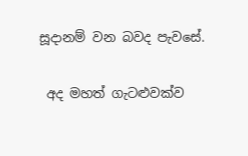සූදානම් වන බවද පැවසේ.

 අද මහත් ගැටළුවක්ව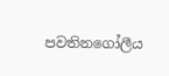පවතිනගෝලීය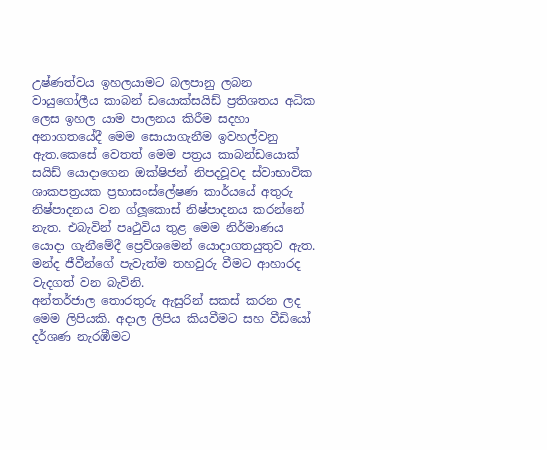උෂ්ණත්වය ඉහලයාමට බලපානු ලබන වායුගෝලීය කාබන් ඩයොක්සයිඩ් ප්‍රතිශතය අධික ලෙස ඉහල යාම පාලනය කිරීම සදහා අනාගතයේදී මෙම සොයාගැනීම ඉවහල්වනු ඇත.කෙසේ වෙතත් මෙම පත්‍රය කාබන්ඩයොක් සයිඩ් යොදාගෙන ඔක්ෂිජන් නිපදවූවද ස්වාභාවික ශාකපත්‍රයක ප්‍රභාසංස්ලේෂණ කාර්යයේ අතුරු නිෂ්පාදනය වන ග්ලූකොස් නිෂ්පාදනය කරන්නේ නැත. එබැවින් පෘථුවිය තුළ මෙම නිර්මාණය යොදා ගැනීමේදී ප්‍රෙව්ශමෙන් යොදාගතයුතුව ඇත. මන්ද ජීවීන්ගේ පැවැත්ම තහවුරු වීමට ආහාරද වැදගත් වන බැවිනි.
අන්තර්ජාල තොරතුරු ඇසුරින් සකස් කරන ලද මෙම ලිපියකි. අදාල ලිපිය කියවීමට සහ වීඩියෝ දර්ශණ නැරඹීමට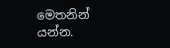මෙතනින් යන්න.